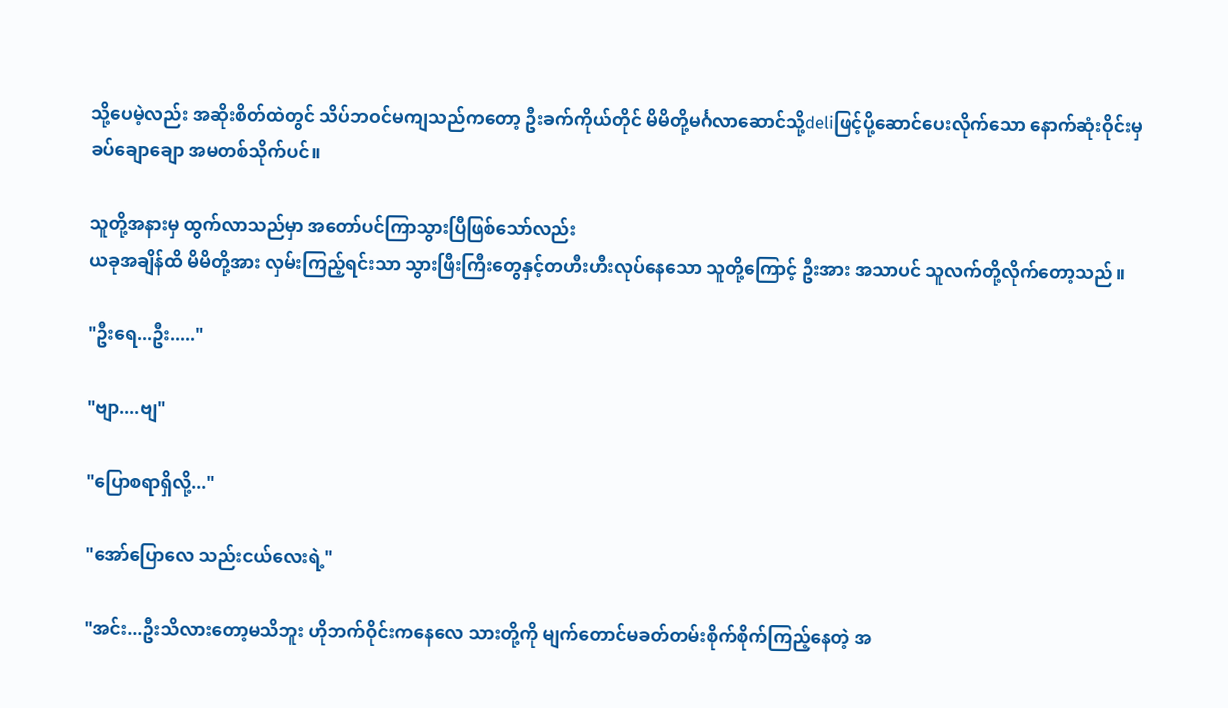သို့ပေမဲ့လည်း အဆိုးစိတ်ထဲတွင် သိပ်ဘဝင်မကျသည်ကတော့ ဦးခက်ကိုယ်တိုင် မိမိတို့မင်္ဂလာဆောင်သို့deliဖြင့်ပို့ဆောင်ပေးလိုက်သော နောက်ဆုံးဝိုင်းမှ ခပ်ချောချော အမတစ်သိုက်ပင်။

သူတို့အနားမှ ထွက်လာသည်မှာ အတော်ပင်ကြာသွားပြီဖြစ်သော်လည်း
ယခုအချိန်ထိ မိမိတို့အား လှမ်းကြည့်ရင်းသာ သွားဖြီးကြီးတွေနှင့်တဟီးဟီးလုပ်နေသော သူတို့ကြောင့် ဦးအား အသာပင် သူလက်တို့လိုက်တော့သည်။

"ဦးရေ...ဦး....."

"ဗျာ....ဗျ"

"ပြောစရာရှိလို့..."

"အော်ပြောလေ သည်းငယ်လေးရဲ့"

"အင်း...ဦးသိလားတော့မသိဘူး ဟိုဘက်ဝိုင်းကနေလေ သားတို့ကို မျက်တောင်မခတ်တမ်းစိုက်စိုက်ကြည့်နေတဲ့ အ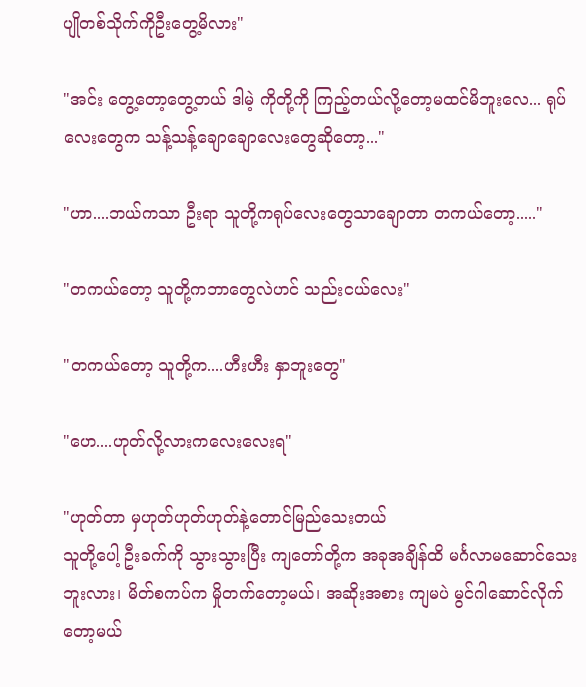ပျိုတစ်သိုက်ကိုဦးတွေ့မိလား"

"အင်း တွေ့တော့တွေ့တယ် ဒါမဲ့ ကိုတို့ကို ကြည့်တယ်လို့တော့မထင်မိဘူးလေ... ရုပ်လေးတွေက သန့်သန့်ချောချောလေးတွေဆိုတော့..."

"ဟာ....ဘယ်ကသာ ဦးရာ သူတို့ကရုပ်လေးတွေသာချောတာ တကယ်တော့....."

"တကယ်တော့ သူတို့ကဘာတွေလဲဟင် သည်းငယ်လေး"

"တကယ်တော့ သူတို့က....ဟီးဟီး နှာဘူးတွေ"

"ဟေ....ဟုတ်လို့လားကလေးလေးရ"

"ဟုတ်တာ မှဟုတ်ဟုတ်ဟုတ်နဲ့တောင်မြည်သေးတယ်
သူတို့ပေါ့ ဦးခက်ကို သွားသွားပြီး ကျတော်တို့က အခုအချိန်ထိ မင်္ဂလာမဆောင်သေးဘူးလား၊ မိတ်စကပ်က မှိုတက်တော့မယ်၊ အဆိုးအစား ကျမပဲ မွင်ဂါဆောင်လိုက်တော့မယ်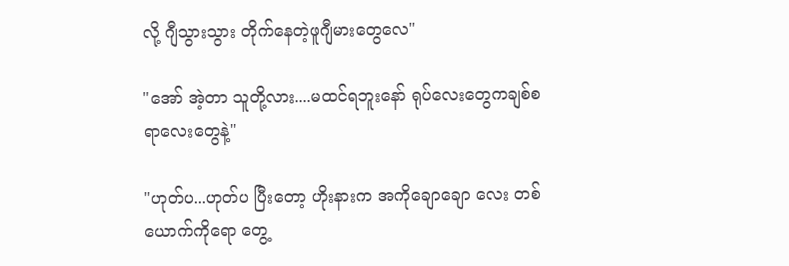လို့ ဂျီသွားသွား တိုက်နေတဲ့ဖူဂျီမားတွေလေ"

"အော် အဲ့တာ သူတို့လား....မထင်ရဘူးနော် ရုပ်လေးတွေကချစ်စရာလေးတွေနဲ့"

"ဟုတ်ပ...ဟုတ်ပ ပြီးတော့ ဟိုးနားက အကိုချောချော လေး တစ်ယောက်ကိုရော တွေ့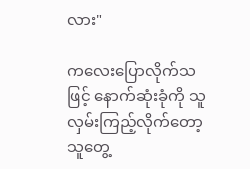လား"

ကလေးပြောလိုက်သဖြင့် နောက်ဆုံးခုံကို သူလှမ်းကြည့်လိုက်တော့ သူတွေ့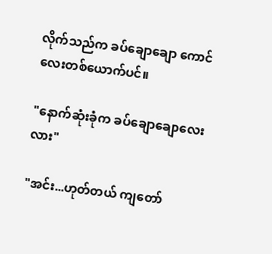လိုက်သည်က ခပ်ချောချော ကောင်လေးတစ်ယောက်ပင်။

"နောက်ဆုံးခုံက ခပ်ချောချောလေးလား"

"အင်း...ဟုတ်တယ် ကျတော်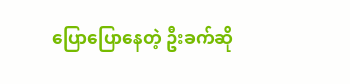ပြောပြောနေတဲ့ ဦးခက်ဆို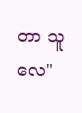တာ သူလေ"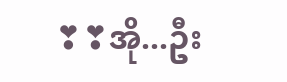❣❣အို...ဦး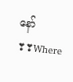နော်❣❣Where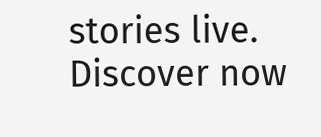stories live. Discover now